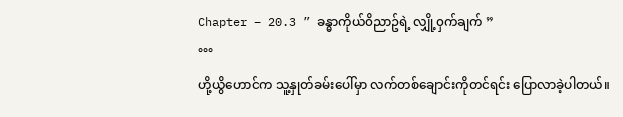Chapter – 20.3 ” ခန္ဓာကိုယ်၀ိညာဥ်ရဲ့ လျှို့၀ှက်ချက် ”
°°°
ဟို့ယွိဟောင်က သူ့နှုတ်ခမ်းပေါ်မှာ လက်တစ်ချောင်းကိုတင်ရင်း ပြောလာခဲ့ပါတယ်။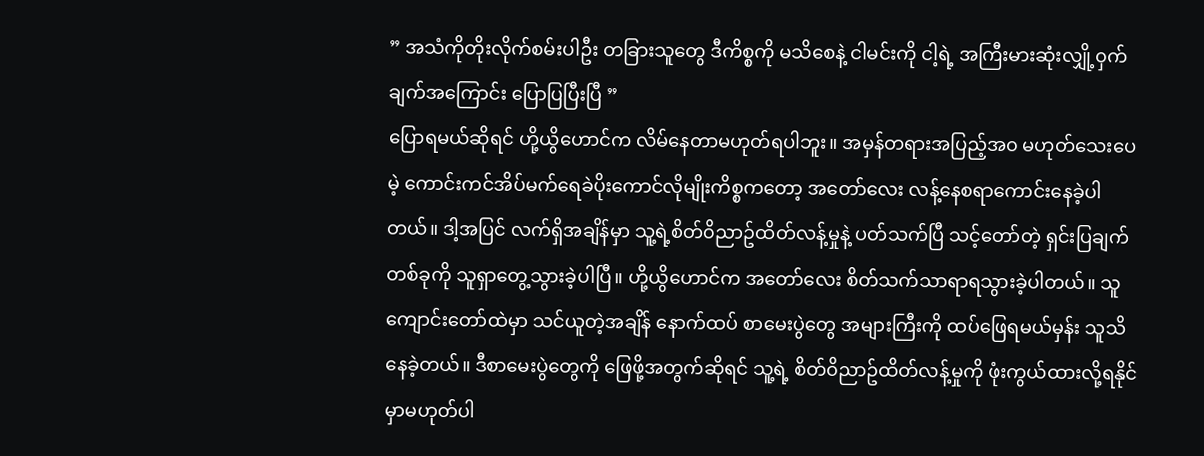” အသံကိုတိုးလိုက်စမ်းပါဦး တခြားသူတွေ ဒီကိစ္စကို မသိစေနဲ့ ငါမင်းကို ငါ့ရဲ့ အကြီးမားဆုံးလျှို့၀ှက်ချက်အကြောင်း ပြောပြပြီးပြီ ”
ပြောရမယ်ဆိုရင် ဟို့ယွိဟောင်က လိမ်နေတာမဟုတ်ရပါဘူး။ အမှန်တရားအပြည့်အ၀ မဟုတ်သေးပေမဲ့ ကောင်းကင်အိပ်မက်ရေခဲပိုးကောင်လိုမျိုးကိစ္စကတော့ အတော်လေး လန့်နေစရာကောင်းနေခဲ့ပါတယ်။ ဒါ့အပြင် လက်ရှိအချိန်မှာ သူ့ရဲ့စိတ်၀ိညာဥ်ထိတ်လန့်မှုနဲ့ ပတ်သက်ပြီ သင့်တော်တဲ့ ရှင်းပြချက်တစ်ခုကို သူရှာတွေ့သွားခဲ့ပါပြီ။ ဟို့ယွိဟောင်က အတော်လေး စိတ်သက်သာရာရသွားခဲ့ပါတယ်။ သူကျောင်းတော်ထဲမှာ သင်ယူတဲ့အချိန် နောက်ထပ် စာမေးပွဲတွေ အများကြီးကို ထပ်ဖြေရမယ်မှန်း သူသိနေခဲ့တယ်။ ဒီစာမေးပွဲတွေကို ဖြေဖို့အတွက်ဆိုရင် သူ့ရဲ့ စိတ်၀ိညာဥ်ထိတ်လန့်မှုကို ဖုံးကွယ်ထားလို့ရနိုင်မှာမဟုတ်ပါ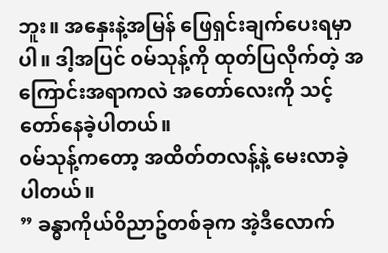ဘူး။ အနှေးနဲ့အမြန် ဖြေရှင်းချက်ပေးရမှာပါ။ ဒါ့အပြင် ၀မ်သုန့်ကို ထုတ်ပြလိုက်တဲ့ အကြောင်းအရာကလဲ အတော်လေးကို သင့်တော်နေခဲ့ပါတယ်။
၀မ်သုန့်ကတော့ အထိတ်တလန့်နဲ့ မေးလာခဲ့ပါတယ်။
” ခန္ဓာကိုယ်၀ိညာဥ်တစ်ခုက အဲ့ဒီလောက်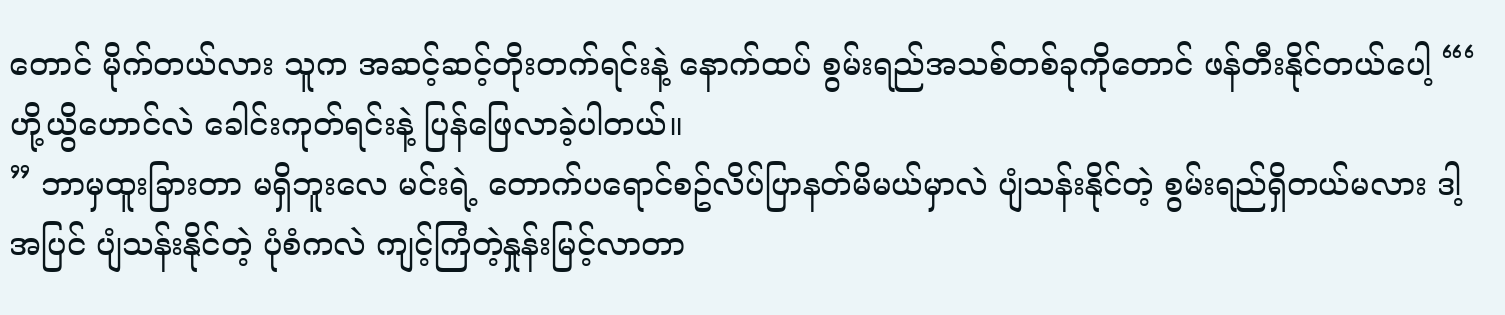တောင် မိုက်တယ်လား သူက အဆင့်ဆင့်တိုးတက်ရင်းနဲ့ နောက်ထပ် စွမ်းရည်အသစ်တစ်ခုကိုတောင် ဖန်တီးနိုင်တယ်ပေါ့ “‘
ဟို့ယွိဟောင်လဲ ခေါင်းကုတ်ရင်းနဲ့ ပြန်ဖြေလာခဲ့ပါတယ်။
” ဘာမှထူးခြားတာ မရှိဘူးလေ မင်းရဲ့ တောက်ပရောင်စဥ်လိပ်ပြာနတ်မိမယ်မှာလဲ ပျံသန်းနိုင်တဲ့ စွမ်းရည်ရှိတယ်မလား ဒါ့အပြင် ပျံသန်းနိုင်တဲ့ ပုံစံကလဲ ကျင့်ကြံတဲ့နှုန်းမြင့်လာတာ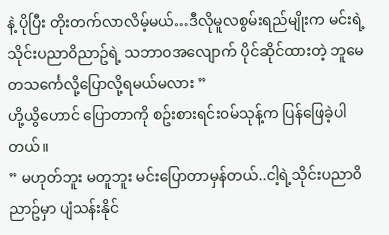နဲ့ ပိုပြီး တိုးတက်လာလိမ့်မယ်…ဒီလိုမူလစွမ်းရည်မျိုးက မင်းရဲ့သိုင်းပညာ၀ိညာဥ်ရဲ့ သဘာ၀အလျောက် ပိုင်ဆိုင်ထားတဲ့ ဘူမေတသင်္ကေလို့ပြောလို့ရမယ်မလား ”
ဟို့ယွိဟောင် ပြောတာကို စဥ်းစားရင်း၀မ်သုန့်က ပြန်ဖြေခဲ့ပါတယ်။
” မဟုတ်ဘူး မတူဘူး မင်းပြောတာမှန်တယ်..ငါ့ရဲ့သိုင်းပညာ၀ိညာဥ်မှာ ပျံသန်းနိုင်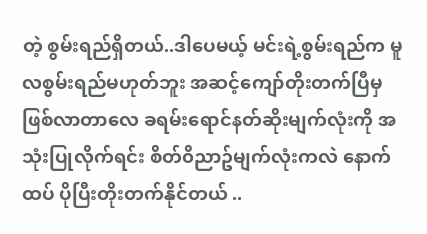တဲ့ စွမ်းရည်ရှိတယ်..ဒါပေမယ့် မင်းရဲ့စွမ်းရည်က မူလစွမ်းရည်မဟုတ်ဘူး အဆင့်ကျော်တိုးတက်ပြီမှ ဖြစ်လာတာလေ ခရမ်းရောင်နတ်ဆိုးမျက်လုံးကို အသုံးပြုလိုက်ရင်း စိတ်၀ိညာဥ်မျက်လုံးကလဲ နောက်ထပ် ပိုပြီးတိုးတက်နိုင်တယ် ..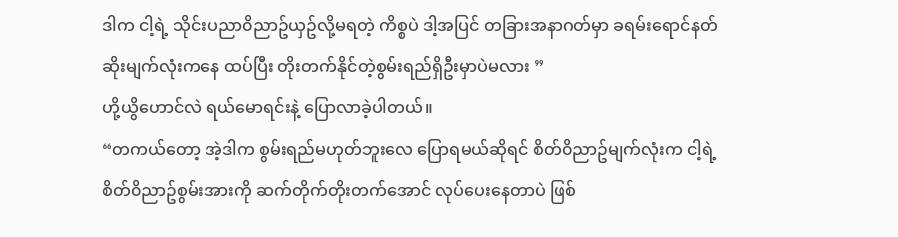ဒါက ငါ့ရဲ့ သိုင်းပညာ၀ိညာဥ်ယှဥ်လို့မရတဲ့ ကိစ္စပဲ ဒါ့အပြင် တခြားအနာဂတ်မှာ ခရမ်းရောင်နတ်ဆိုးမျက်လုံးကနေ ထပ်ပြီး တိုးတက်နိုင်တဲ့စွမ်းရည်ရှိဦးမှာပဲမလား ”
ဟို့ယွိဟောင်လဲ ရယ်မောရင်းနဲ့ ပြောလာခဲ့ပါတယ်။
“တကယ်တော့ အဲ့ဒါက စွမ်းရည်မဟုတ်ဘူးလေ ပြောရမယ်ဆိုရင် စိတ်၀ိညာဥ်မျက်လုံးက ငါ့ရဲ့ စိတ်၀ိညာဥ်စွမ်းအားကို ဆက်တိုက်တိုးတက်အောင် လုပ်ပေးနေတာပဲ ဖြစ်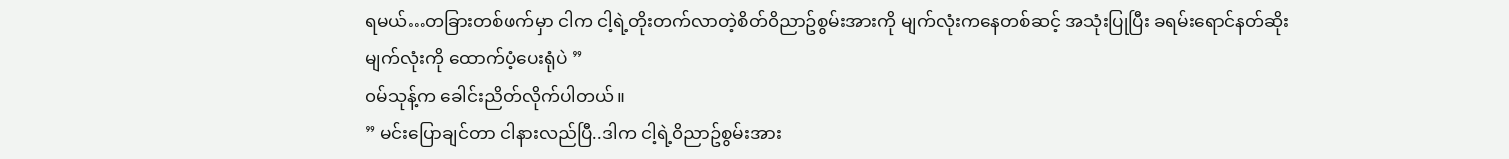ရမယ်…တခြားတစ်ဖက်မှာ ငါက ငါ့ရဲ့တိုးတက်လာတဲ့စိတ်၀ိညာဥ်စွမ်းအားကို မျက်လုံးကနေတစ်ဆင့် အသုံးပြုပြီး ခရမ်းရောင်နတ်ဆိုးမျက်လုံးကို ထောက်ပံ့ပေးရုံပဲ ”
၀မ်သုန့်က ခေါင်းညိတ်လိုက်ပါတယ်။
” မင်းပြောချင်တာ ငါနားလည်ပြီ..ဒါက ငါ့ရဲ့၀ိညာဥ်စွမ်းအား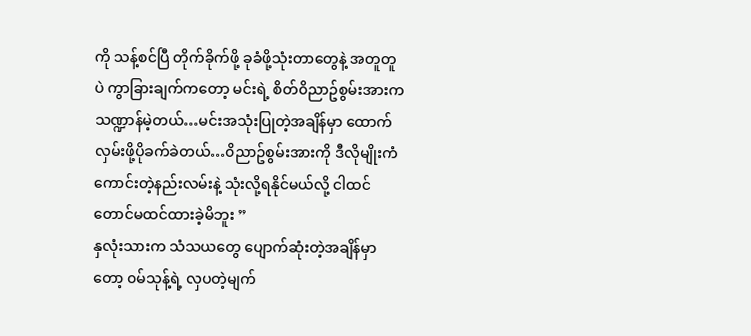ကို သန့်စင်ပြီ တိုက်ခိုက်ဖို့ ခုခံဖို့သုံးတာတွေနဲ့ အတူတူပဲ ကွာခြားချက်ကတော့ မင်းရဲ့ စိတ်၀ိညာဥ်စွမ်းအားက သဏ္ဍာန်မဲ့တယ်…မင်းအသုံးပြုတဲ့အချိန်မှာ ထောက်လှမ်းဖို့ပိုခက်ခဲတယ်…၀ိညာဥ်စွမ်းအားကို ဒီလိုမျိုးကံကောင်းတဲ့နည်းလမ်းနဲ့ သုံးလို့ရနိုင်မယ်လို့ ငါထင်တောင်မထင်ထားခဲ့မိဘူး ”
နှလုံးသားက သံသယတွေ ပျောက်ဆုံးတဲ့အချိန်မှာတော့ ၀မ်သုန့်ရဲ့ လှပတဲ့မျက်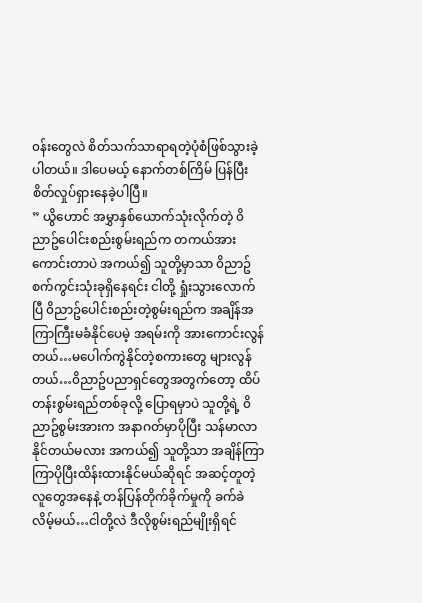၀န်းတွေလဲ စိတ်သက်သာရာရတဲ့ပုံစံဖြစ်သွားခဲ့ပါတယ်။ ဒါပေမယ့် နောက်တစ်ကြိမ် ပြန်ပြီး စိတ်လှုပ်ရှားနေခဲ့ပါပြီ။
” ယွိဟောင် အမွှာနှစ်ယောက်သုံးလိုက်တဲ့ ၀ိညာဥ်ပေါင်းစည်းစွမ်းရည်က တကယ်အားကောင်းတာပဲ အကယ်၍ သူတို့မှာသာ ၀ိညာဥ်စက်ကွင်းသုံးခုရှိနေရင်း ငါတို့ ရှုံးသွားလောက်ပြီ ၀ိညာဥ်ပေါင်းစည်းတဲ့စွမ်းရည်က အချိန်အကြာကြီးမခံနိုင်ပေမဲ့ အရမ်းကို အားကောင်းလွန်တယ်…မပေါက်ကွဲနိုင်တဲ့စကားတွေ များလွန်တယ်…၀ိညာဥ်ပညာရှင်တွေအတွက်တော့ ထိပ်တန်းစွမ်းရည်တစ်ခုလို့ ပြောရမှာပဲ သူတို့ရဲ့ ၀ိညာဥ်စွမ်းအားက အနာဂတ်မှာပိုပြီး သန်မာလာနိုင်တယ်မလား အကယ်၍ သူတို့သာ အချိန်ကြာကြာပိုပြီးထိန်းထားနိုင်မယ်ဆိုရင် အဆင့်တူတဲ့လူတွေအနေနဲ့ တန်ပြန်တိုက်ခိုက်မှုကို ခက်ခဲလိမ့်မယ်…ငါတို့လဲ ဒီလိုစွမ်းရည်မျိုးရှိရင်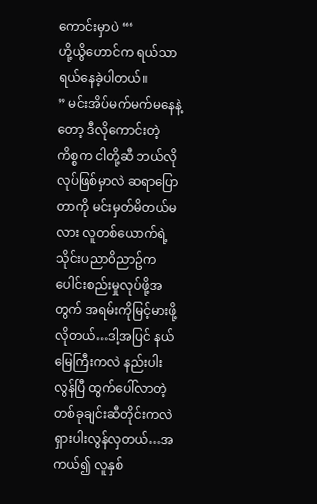ကောင်းမှာပဲ “‘
ဟို့ယွိဟောင်က ရယ်သာရယ်နေခဲ့ပါတယ်။
” မင်းအိပ်မက်မက်မနေနဲ့တော့ ဒီလိုကောင်းတဲ့ကိစ္စက ငါတို့ဆီ ဘယ်လိုလုပ်ဖြစ်မှာလဲ ဆရာပြောတာကို မင်းမှတ်မိတယ်မလား လူတစ်ယောက်ရဲ့သိုင်းပညာ၀ိညာဥ်က ပေါင်းစည်းမှုလုပ်ဖို့အတွက် အရမ်းကိုမြင့်မားဖို့လိုတယ်…ဒါ့အပြင် နယ်မြေကြီးကလဲ နည်းပါးလွန်ပြီ ထွက်ပေါ်လာတဲ့ တစ်ခုချင်းဆီတိုင်းကလဲ ရှားပါးလွန်လှတယ်…အကယ်၍ လူနှစ်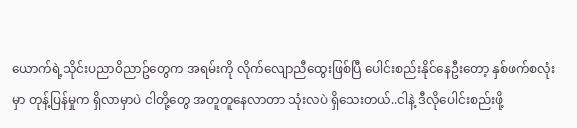ယောက်ရဲ့သိုင်းပညာ၀ိညာဥ်တွေက အရမ်းကို လိုက်လျောညီထွေးဖြစ်ပြီ ပေါင်းစည်းနိုင်နေဦးတော့ နှစ်ဖက်စလုံးမှာ တုန့်ပြန်မှုက ရှိလာမှာပဲ ငါတို့တွေ အတူတူနေလာတာ သုံးလပဲ ရှိသေးတယ်..ငါနဲ့ ဒီလိုပေါင်းစည်းဖို့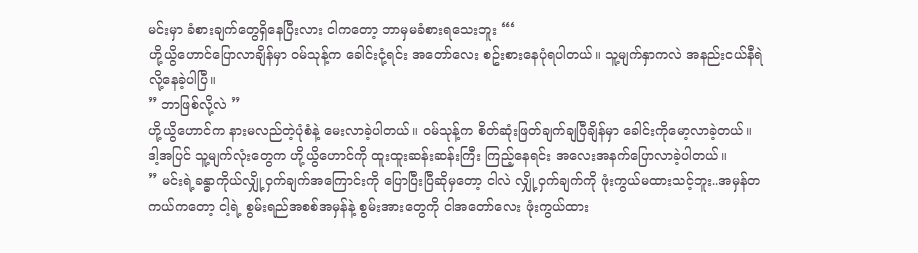မင်းမှာ ခံစားချက်တွေရှိနေပြီးလား ငါကတော့ ဘာမှမခံစားရသေးဘူး “‘
ဟို့ယွိဟောင်ပြောလာချိန်မှာ ၀မ်သုန့်က ခေါင်းငုံ့ရင်း အတော်လေး စဥ်းစားနေပုံရပါတယ်။ သူ့မျက်နှာကလဲ အနည်းငယ်နီရဲလို့နေခဲ့ပါပြီ။
” ဘာဖြစ်လို့လဲ ”
ဟို့ယွိဟောင်က နားမလည်တဲ့ပုံစံနဲ့ မေးလာခဲ့ပါတယ်။ ၀မ်သုန့်က စိတ်ဆုံးဖြတ်ချက်ချပြီချိန်မှာ ခေါင်းကိုမော့လာခဲ့တယ်။ ဒါ့အပြင် သူ့မျက်လုံးတွေက ဟို့ယွိဟောင်ကို ထူးထူးဆန်းဆန်းကြီး ကြည့်နေရင်း အလေးအနက်ပြောလာခဲ့ပါတယ်။
” မင်းရဲ့ခန္ဓာကိုယ်လျှို့၀ှက်ချက်အကြောင်းကို ပြောပြီးပြီဆိုမှတော့ ငါလဲ လျှို့၀ှက်ချက်ကို ဖုံးကွယ်မထားသင့်ဘူး..အမှန်တကယ်ကတော့ ငါ့ရဲ့ စွမ်းရည်အစစ်အမှန်နဲ့ စွမ်းအားတွေကို ငါအတော်လေး ဖုံးကွယ်ထား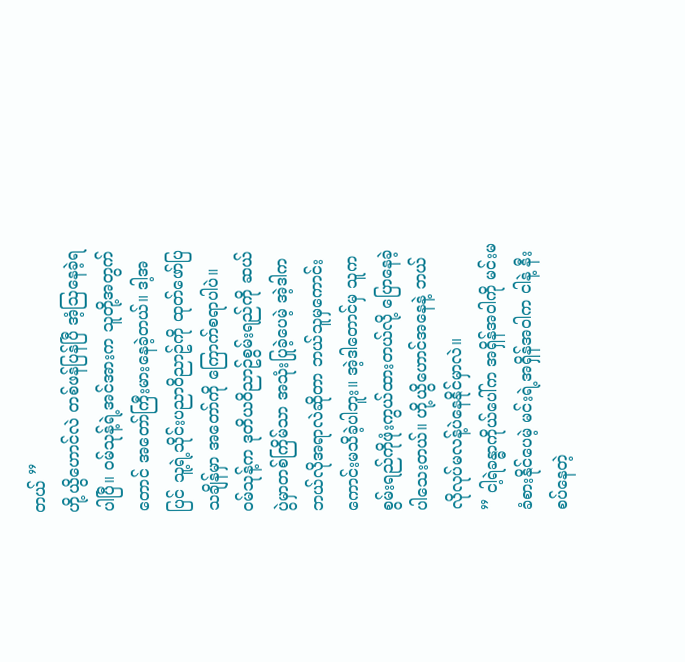တယ် ”
ဟို့ယွိဟောင်လဲ တစ်ဖန်ပြန်ပြီ အံ့ဩနေခဲ့ရပါပြီ။ ၀မ်သုန့်ရဲ့အင်အားက သူတို့အတွက်တောင် အတော်ကြီးမားနေခဲ့တယ်။ ဒါ့အပြင် သူ့ရဲ့သိုင်းပညာ၀ိညာဥ်ကို ထုတ်ဖော်ပြသချိန်မှာ အတော်ကို ကြောက်စရာပါပဲ။ ၀မ်သုန့်က ဒုတိယ၀ိညာဥ်စွမ်းရည်ကို ဆယ်ပွဲမှာတစ်ကြိမ်သာ အသုံးပြုခဲ့ပေမဲ့ အဲ့ဒါက ဘယ်လိုအရာလဲဆိုတာ ဘယ်သူမှကောင်းကောင်းမသိခဲ့ပါဘူး။ အဲ့ဒါတောင်မှ သူက စွမ်းရည်ကိုဖုံးကွယ်ထားတယ်လို့ ပြောနေခဲ့ပါသေးတယ်။ ဟို့ယွိဟောင်အနေနဲ့ ဘယ်လိုလုပ်မလန့်ပဲနေနိုင်မှာလဲ။
” ငါ့ရဲခန္ဓာကိုယ်ပေါ်က အရှိန်အ၀ါကို မင်းမခံစားနိုင်ပေမဲ့ မင်းရဲ့အရှိန်အ၀ါက ငါနဲ့ နီးစပ်နေတဲ့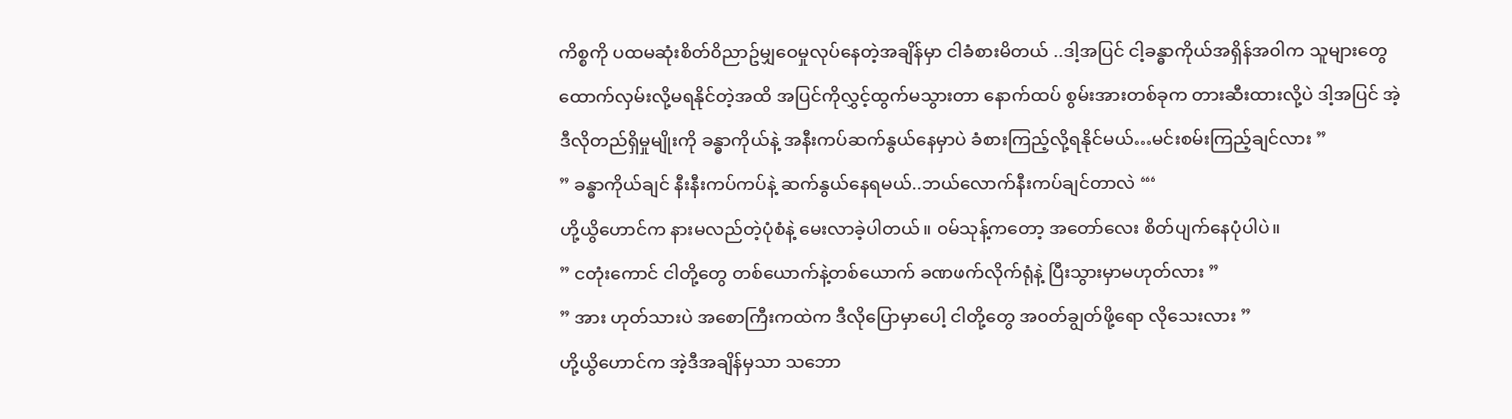ကိစ္စကို ပထမဆုံးစိတ်၀ိညာဥ်မျှဝေမှုလုပ်နေတဲ့အချိန်မှာ ငါခံစားမိတယ် ..ဒါ့အပြင် ငါ့ခန္ဓာကိုယ်အရှိန်အ၀ါက သူများတွေ ထောက်လှမ်းလို့မရနိုင်တဲ့အထိ အပြင်ကိုလွှင့်ထွက်မသွားတာ နောက်ထပ် စွမ်းအားတစ်ခုက တားဆီးထားလို့ပဲ ဒါ့အပြင် အဲ့ဒီလိုတည်ရှိမှုမျိုးကို ခန္ဓာကိုယ်နဲ့ အနီးကပ်ဆက်နွယ်နေမှာပဲ ခံစားကြည့်လို့ရနိုင်မယ်…မင်းစမ်းကြည့်ချင်လား ”
” ခန္ဓာကိုယ်ချင် နီးနီးကပ်ကပ်နဲ့ ဆက်နွယ်နေရမယ်..ဘယ်လောက်နီးကပ်ချင်တာလဲ “‘
ဟို့ယွိဟောင်က နားမလည်တဲ့ပုံစံနဲ့ မေးလာခဲ့ပါတယ်။ ၀မ်သုန့်ကတော့ အတော်လေး စိတ်ပျက်နေပုံပါပဲ။
” ငတုံးကောင် ငါတို့တွေ တစ်ယောက်နဲ့တစ်ယောက် ခဏဖက်လိုက်ရုံနဲ့ ပြီးသွားမှာမဟုတ်လား ”
” အား ဟုတ်သားပဲ အစောကြီးကထဲက ဒီလိုပြောမှာပေါ့ ငါတို့တွေ အ၀တ်ချွတ်ဖို့ရော လိုသေးလား ”
ဟို့ယွိဟောင်က အဲ့ဒီအချိန်မှသာ သဘော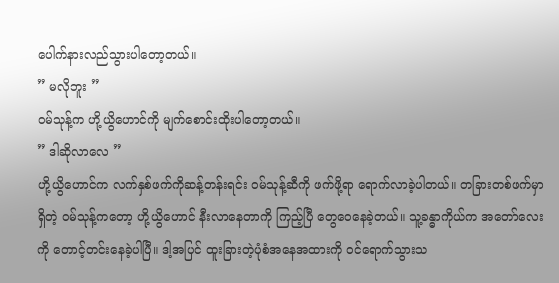ပေါက်နားလည်သွားပါတော့တယ်။
” မလိုဘူး ”
၀မ်သုန့်က ဟို့ယွိဟောင်ကို မျက်စောင်းထိုးပါတော့တယ်။
” ဒါဆိုလာလေ ”
ဟို့ယွိဟောင်က လက်နှစ်ဖက်ကိုဆန့်တန်းရင်း ၀မ်သုန့်ဆီကို ဖက်ဖို့ရာ ရောက်လာခဲ့ပါတယ်။ တခြားတစ်ဖက်မှာရှိတဲ့ ၀မ်သုန့်ကတော့ ဟို့ယွိဟောင် နီးလာနေတာကို ကြည့်ပြီ တွေဝေနေခဲ့တယ်။ သူ့ခန္ဓာကိုယ်က အတော်လေးကို တောင့်တင်းနေခဲ့ပါပြီ။ ဒါ့အပြင် ထူးခြားတဲ့ပုံစံအနေအထားကို ၀င်ရောက်သွားသ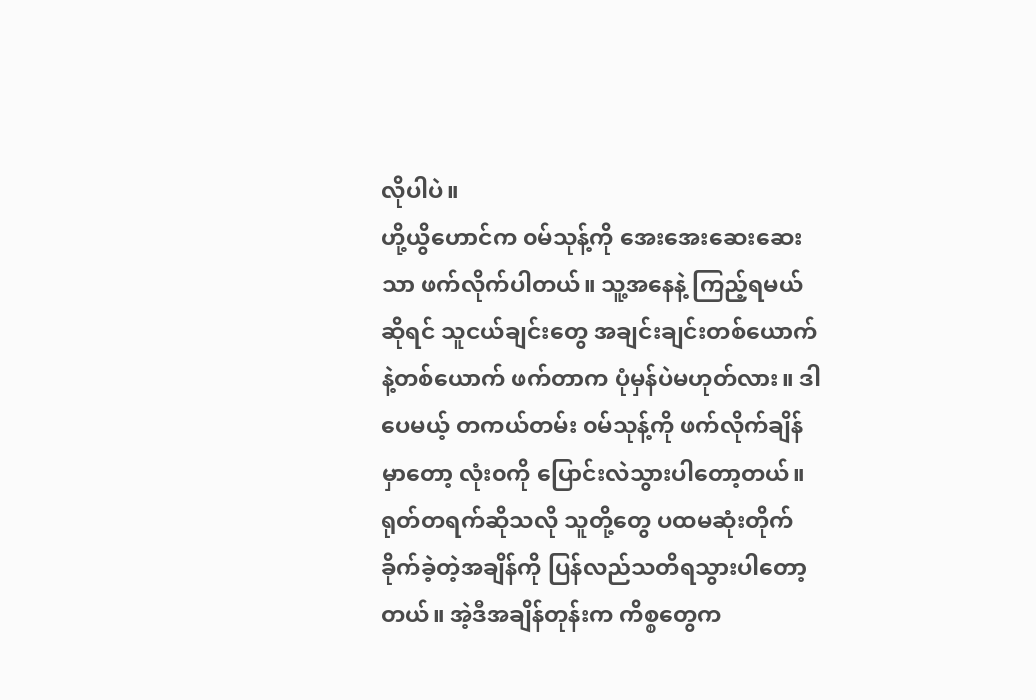လိုပါပဲ။
ဟို့ယွိဟောင်က ၀မ်သုန့်ကို အေးအေးဆေးဆေးသာ ဖက်လိုက်ပါတယ်။ သူ့အနေနဲ့ ကြည့်ရမယ်ဆိုရင် သူငယ်ချင်းတွေ အချင်းချင်းတစ်ယောက်နဲ့တစ်ယောက် ဖက်တာက ပုံမှန်ပဲမဟုတ်လား။ ဒါပေမယ့် တကယ်တမ်း ၀မ်သုန့်ကို ဖက်လိုက်ချိန်မှာတော့ လုံး၀ကို ပြောင်းလဲသွားပါတော့တယ်။
ရုတ်တရက်ဆိုသလို သူတို့တွေ ပထမဆုံးတိုက်ခိုက်ခဲ့တဲ့အချိန်ကို ပြန်လည်သတိရသွားပါတော့တယ်။ အဲ့ဒီအချိန်တုန်းက ကိစ္စတွေက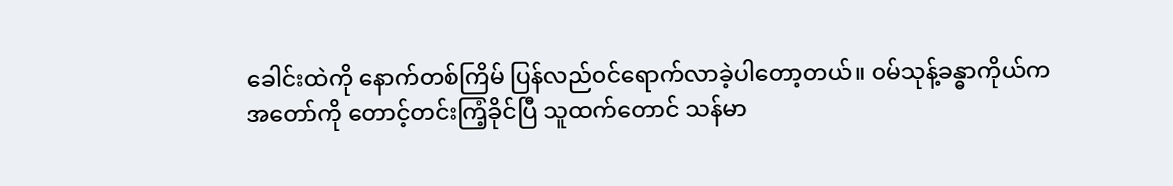ခေါင်းထဲကို နောက်တစ်ကြိမ် ပြန်လည်၀င်ရောက်လာခဲ့ပါတော့တယ်။ ၀မ်သုန့်ခန္ဓာကိုယ်က အတော်ကို တောင့်တင်းကြံ့ခိုင်ပြီ သူထက်တောင် သန်မာ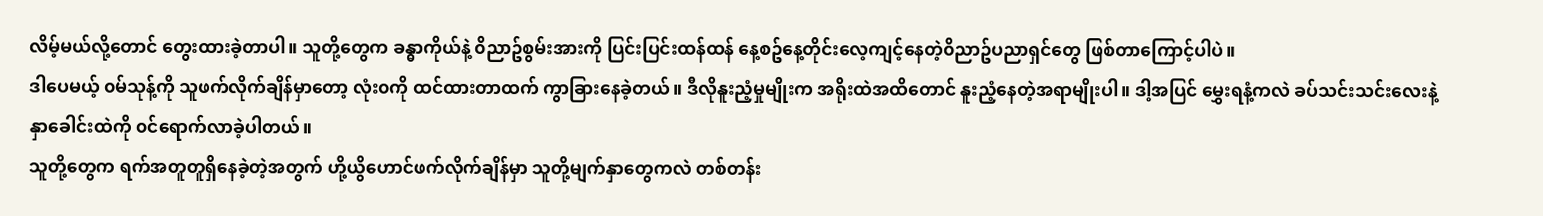လိမ့်မယ်လို့တောင် တွေးထားခဲ့တာပါ။ သူတို့တွေက ခန္ဓာကိုယ်နဲ့ ၀ိညာဥ်စွမ်းအားကို ပြင်းပြင်းထန်ထန် နေ့စဥ်နေ့တိုင်းလေ့ကျင့်နေတဲ့၀ိညာဥ်ပညာရှင်တွေ ဖြစ်တာကြောင့်ပါပဲ။
ဒါပေမယ့် ၀မ်သုန့်ကို သူဖက်လိုက်ချိန်မှာတော့ လုံး၀ကို ထင်ထားတာထက် ကွာခြားနေခဲ့တယ်။ ဒီလိုနူးညံ့မှုမျိုးက အရိုးထဲအထိတောင် နူးညံ့နေတဲ့အရာမျိုးပါ။ ဒါ့အပြင် မွှေးရနံ့ကလဲ ခပ်သင်းသင်းလေးနဲ့ နှာခေါင်းထဲကို ၀င်ရောက်လာခဲ့ပါတယ်။
သူတို့တွေက ရက်အတူတူရှိနေခဲ့တဲ့အတွက် ဟို့ယွိဟောင်ဖက်လိုက်ချိန်မှာ သူတို့မျက်နှာတွေကလဲ တစ်တန်း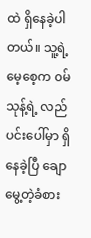ထဲ ရှိနေခဲ့ပါတယ်။ သူ့ရဲ့မေ့စေ့က ၀မ်သုန့်ရဲ့ လည်ပင်းပေါ်မှာ ရှိနေခဲ့ပြီ ချောမွေ့တဲ့ခံစား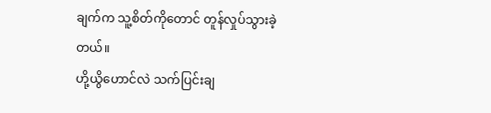ချက်က သူ့စိတ်ကိုတောင် တူန်လှုပ်သွားခဲ့တယ်။
ဟို့ယွိဟောင်လဲ သက်ပြင်းချ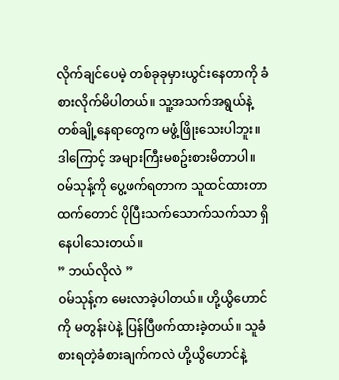လိုက်ချင်ပေမဲ့ တစ်ခုခုမှားယွင်းနေတာကို ခံစားလိုက်မိပါတယ်။ သူ့အသက်အရွယ်နဲ့ တစ်ချို့နေရာတွေက မဖွံ့ဖြိုးသေးပါဘူး။ ဒါကြောင့် အများကြီးမစဥ်းစားမိတာပါ။ ၀မ်သုန့်ကို ပွေ့ဖက်ရတာက သူထင်ထားတာထက်တောင် ပိုပြီးသက်သောက်သက်သာ ရှိနေပါသေးတယ်။
” ဘယ်လိုလဲ ”
၀မ်သုန့်က မေးလာခဲ့ပါတယ်။ ဟို့ယွိဟောင်ကို မတွန်းပဲနဲ့ ပြန်ပြီဖက်ထားခဲ့တယ်။ သူခံစားရတဲ့ခံစားချက်ကလဲ ဟို့ယွိဟောင်နဲ့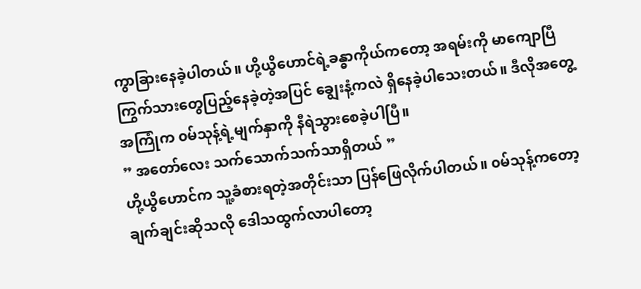ကွာခြားနေခဲ့ပါတယ်။ ဟို့ယွိဟောင်ရဲ့ခန္ဓာကိုယ်ကတော့ အရမ်းကို မာကျောပြီ ကြွက်သားတွေပြည့်နေခဲ့တဲ့အပြင် ချွေးနံ့ကလဲ ရှိနေခဲ့ပါသေးတယ်။ ဒီလိုအတွေ့အကြုံက ၀မ်သုန့်ရဲ့မျက်နှာကို နီရဲသွားစေခဲ့ပါပြီ။
” အတော်လေး သက်သောက်သက်သာရှိတယ် ”
ဟို့ယွိဟောင်က သူ့ခံစားရတဲ့အတိုင်းသာ ပြန်ဖြေလိုက်ပါတယ်။ ၀မ်သုန့်ကတော့ ချက်ချင်းဆိုသလို ဒေါသထွက်လာပါတော့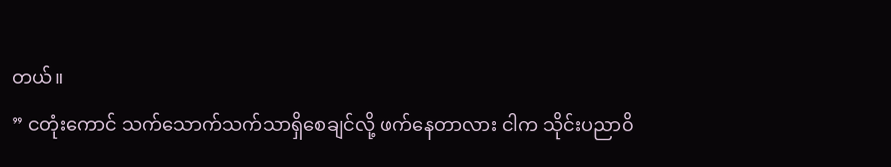တယ်။
” ငတုံးကောင် သက်သောက်သက်သာရှိစေချင်လို့ ဖက်နေတာလား ငါက သိုင်းပညာ၀ိ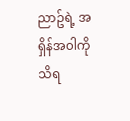ညာဥ်ရဲ့ အရှိန်အ၀ါကို သိရ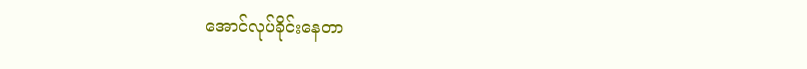အောင်လုပ်ခိုင်းနေတာ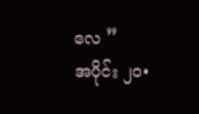လေ ”
အပိုင်း ၂၀•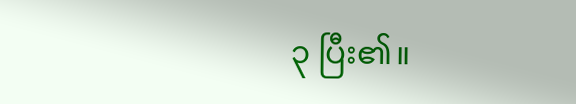၃ ပြီး၏။